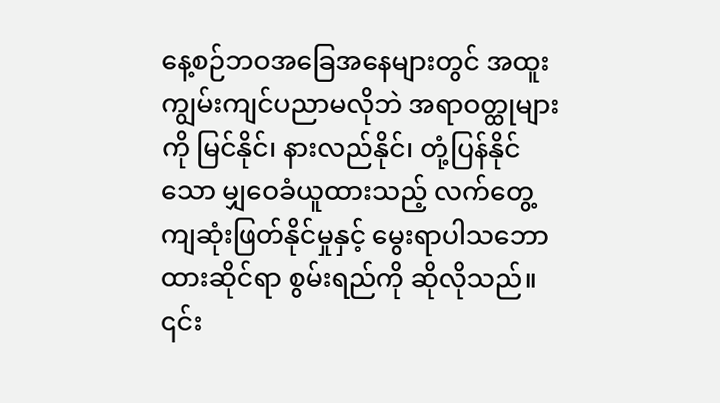နေ့စဉ်ဘဝအခြေအနေများတွင် အထူးကျွမ်းကျင်ပညာမလိုဘဲ အရာဝတ္ထုများကို မြင်နိုင်၊ နားလည်နိုင်၊ တုံ့ပြန်နိုင်သော မျှဝေခံယူထားသည့် လက်တွေ့ကျဆုံးဖြတ်နိုင်မှုနှင့် မွေးရာပါသဘောထားဆိုင်ရာ စွမ်းရည်ကို ဆိုလိုသည်။ ၎င်း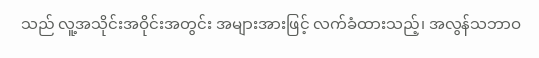သည် လူ့အသိုင်းအဝိုင်းအတွင်း အများအားဖြင့် လက်ခံထားသည့်၊ အလွန်သဘာဝ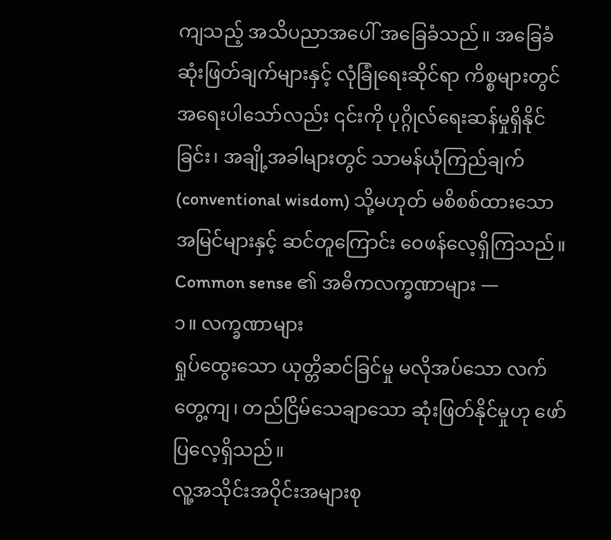ကျသည့် အသိပညာအပေါ် အခြေခံသည်။ အခြေခံဆုံးဖြတ်ချက်များနှင့် လုံခြုံရေးဆိုင်ရာ ကိစ္စများတွင် အရေးပါသော်လည်း ၎င်းကို ပုဂ္ဂိုလ်ရေးဆန်မှုရှိနိုင်ခြင်း၊ အချို့အခါများတွင် သာမန်ယုံကြည်ချက် (conventional wisdom) သို့မဟုတ် မစိစစ်ထားသော အမြင်များနှင့် ဆင်တူကြောင်း ဝေဖန်လေ့ရှိကြသည်။
Common sense ၏ အဓိကလက္ခဏာများ —
၁။ လက္ခဏာများ
ရှုပ်ထွေးသော ယုတ္တိဆင်ခြင်မှု မလိုအပ်သော လက်တွေ့ကျ၊ တည်ငြိမ်သေချာသော ဆုံးဖြတ်နိုင်မှုဟု ဖော်ပြလေ့ရှိသည်။
လူ့အသိုင်းအဝိုင်းအများစု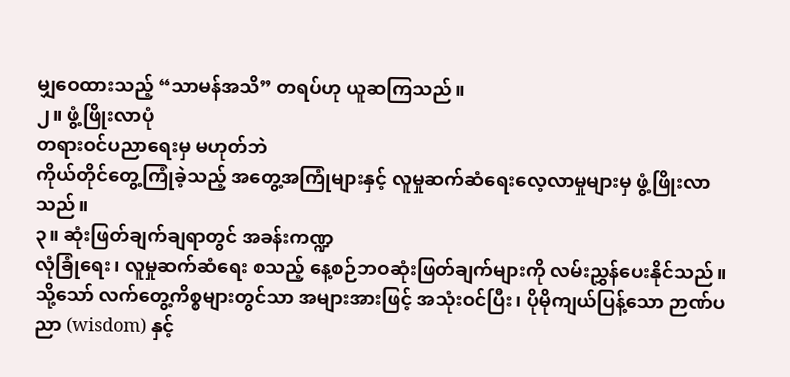မျှဝေထားသည့် “သာမန်အသိ” တရပ်ဟု ယူဆကြသည်။
၂။ ဖွံ့ဖြိုးလာပုံ
တရားဝင်ပညာရေးမှ မဟုတ်ဘဲ
ကိုယ်တိုင်တွေ့ကြုံခဲ့သည့် အတွေ့အကြုံများနှင့် လူမှုဆက်ဆံရေးလေ့လာမှုများမှ ဖွံ့ဖြိုးလာသည်။
၃။ ဆုံးဖြတ်ချက်ချရာတွင် အခန်းကဏ္ဍ
လုံခြုံရေး၊ လူမှုဆက်ဆံရေး စသည့် နေ့စဉ်ဘဝဆုံးဖြတ်ချက်များကို လမ်းညွှန်ပေးနိုင်သည်။
သို့သော် လက်တွေ့ကိစ္စများတွင်သာ အများအားဖြင့် အသုံးဝင်ပြီး၊ ပိုမိုကျယ်ပြန့်သော ဉာဏ်ပညာ (wisdom) နှင့်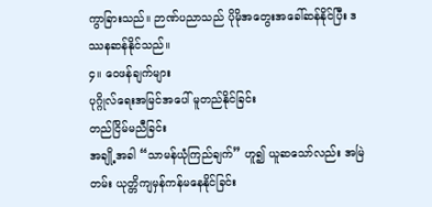ကွာခြားသည်။ ဉာဏ်ပညာသည် ပိုမိုအတွေးအခေါ်ဆန်နိုင်ပြီး ဒဿနဆန်နိုင်သည်။
၄။ ဝေဖန်ချက်များ
ပုဂ္ဂိုလ်ရေးအမြင်အပေါ် မူတည်နိုင်ခြင်း
တည်ငြိမ်မညီခြင်း
အချို့အခါ “သာမန်ယုံကြည်ချက်” ဟူ၍ ယူဆသော်လည်း အမြဲတမ်း ယုတ္တိကျမှန်ကန်မနေနိုင်ခြင်း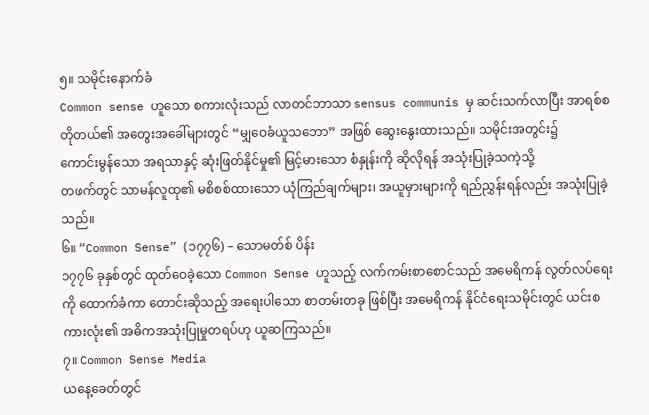၅။ သမိုင်းနောက်ခံ
Common sense ဟူသော စကားလုံးသည် လာတင်ဘာသာ sensus communis မှ ဆင်းသက်လာပြီး အာရစ်စတိုတယ်၏ အတွေးအခေါ်များတွင် “မျှဝေခံယူသဘော” အဖြစ် ဆွေးနွေးထားသည်။ သမိုင်းအတွင်း၌
ကောင်းမွန်သော အရသာနှင့် ဆုံးဖြတ်နိုင်မှု၏ မြင့်မားသော စံနှုန်းကို ဆိုလိုရန် အသုံးပြုခဲ့သကဲ့သို့
တဖက်တွင် သာမန်လူထု၏ မစိစစ်ထားသော ယုံကြည်ချက်များ၊ အယူမှားများကို ရည်ညွှန်းရန်လည်း အသုံးပြုခဲ့သည်။
၆။ “Common Sense” (၁၇၇၆) – သောမတ်စ် ပိန်း
၁၇၇၆ ခုနှစ်တွင် ထုတ်ဝေခဲ့သော Common Sense ဟူသည့် လက်ကမ်းစာစောင်သည် အမေရိကန် လွတ်လပ်ရေးကို ထောက်ခံကာ တောင်းဆိုသည့် အရေးပါသော စာတမ်းတခု ဖြစ်ပြီး အမေရိကန် နိုင်ငံရေးသမိုင်းတွင် ယင်းစကားလုံး၏ အဓိကအသုံးပြုမှုတရပ်ဟု ယူဆကြသည်။
၇။ Common Sense Media
ယနေ့ခေတ်တွင်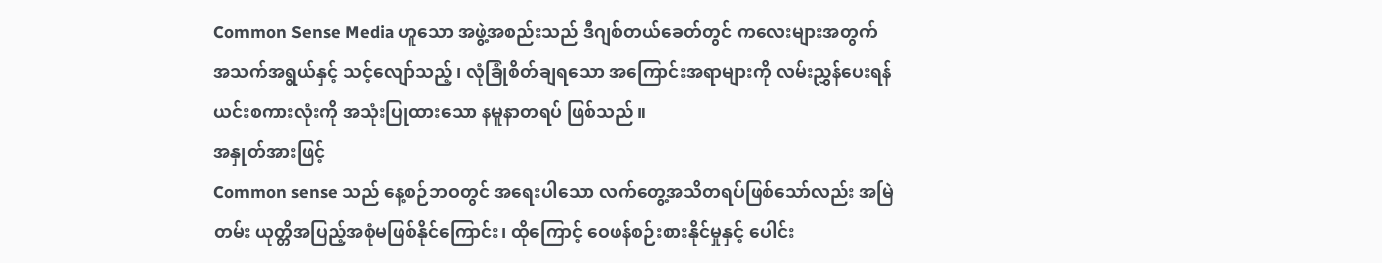Common Sense Media ဟူသော အဖွဲ့အစည်းသည် ဒီဂျစ်တယ်ခေတ်တွင် ကလေးများအတွက် အသက်အရွယ်နှင့် သင့်လျော်သည့်၊ လုံခြုံစိတ်ချရသော အကြောင်းအရာများကို လမ်းညွှန်ပေးရန် ယင်းစကားလုံးကို အသုံးပြုထားသော နမူနာတရပ် ဖြစ်သည်။
အနှုတ်အားဖြင့်
Common sense သည် နေ့စဉ်ဘဝတွင် အရေးပါသော လက်တွေ့အသိတရပ်ဖြစ်သော်လည်း အမြဲတမ်း ယုတ္တိအပြည့်အစုံမဖြစ်နိုင်ကြောင်း၊ ထိုကြောင့် ဝေဖန်စဉ်းစားနိုင်မှုနှင့် ပေါင်း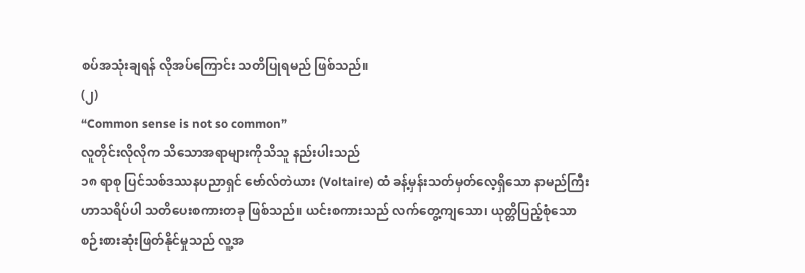စပ်အသုံးချရန် လိုအပ်ကြောင်း သတိပြုရမည် ဖြစ်သည်။
(၂)
“Common sense is not so common”
လူတိုင်းလိုလိုက သိသောအရာများကိုသိသူ နည်းပါးသည်
၁၈ ရာစု ပြင်သစ်ဒဿနပညာရှင် ဗော်လ်တဲယား (Voltaire) ထံ ခန့်မှန်းသတ်မှတ်လေ့ရှိသော နာမည်ကြီး ဟာသရိပ်ပါ သတိပေးစကားတခု ဖြစ်သည်။ ယင်းစကားသည် လက်တွေ့ကျသော၊ ယုတ္တိပြည့်စုံသော စဉ်းစားဆုံးဖြတ်နိုင်မှုသည် လူ့အ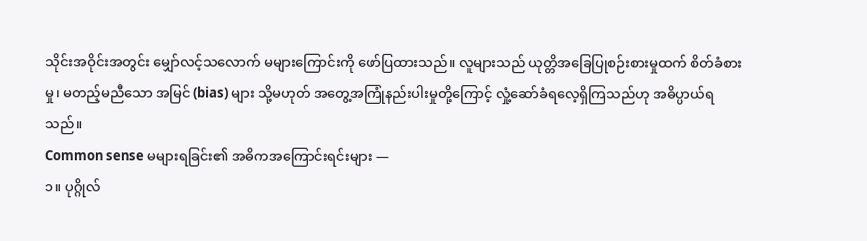သိုင်းအဝိုင်းအတွင်း မျှော်လင့်သလောက် မများကြောင်းကို ဖော်ပြထားသည်။ လူများသည် ယုတ္တိအခြေပြုစဉ်းစားမှုထက် စိတ်ခံစားမှု၊ မတည့်မညီသော အမြင် (bias) များ သို့မဟုတ် အတွေ့အကြုံနည်းပါးမှုတို့ကြောင့် လှုံ့ဆော်ခံရလေ့ရှိကြသည်ဟု အဓိပ္ပာယ်ရသည်။
Common sense မများရခြင်း၏ အဓိကအကြောင်းရင်းများ —
၁။ ပုဂ္ဂိုလ်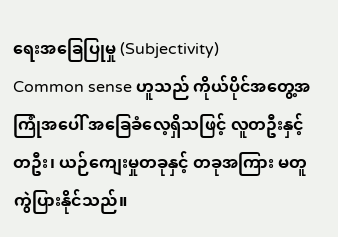ရေးအခြေပြုမှု (Subjectivity)
Common sense ဟူသည် ကိုယ်ပိုင်အတွေ့အကြုံအပေါ် အခြေခံလေ့ရှိသဖြင့် လူတဦးနှင့် တဦး၊ ယဉ်ကျေးမှုတခုနှင့် တခုအကြား မတူကွဲပြားနိုင်သည်။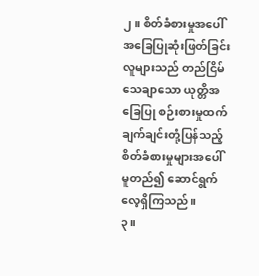၂။ စိတ်ခံစားမှုအပေါ် အခြေပြုဆုံးဖြတ်ခြင်း
လူများသည် တည်ငြိမ်သေချာသော ယုတ္တိအခြေပြု စဉ်းစားမှုထက် ချက်ချင်းတုံ့ပြန်သည့် စိတ်ခံစားမှုများအပေါ် မူတည်၍ ဆောင်ရွက်လေ့ရှိကြသည်။
၃။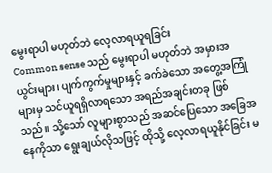မွေးရာပါ မဟုတ်ဘဲ လေ့လာရယူရခြင်း
Common sense သည် မွေးရာပါ မဟုတ်ဘဲ အမှားအယွင်းများ၊ ပျက်ကွက်မှုများနှင့် ခက်ခဲသော အတွေ့အကြုံများမှ သင်ယူရရှိလာရသော အရည်အချင်းတခု ဖြစ်သည်။ သို့သော် လူများစွာသည် အဆင်ပြေသော အခြေအနေကိုသာ ရွေးချယ်လိုသဖြင့် ထိုသို့ လေ့လာရယူနိုင်ခြင်း မ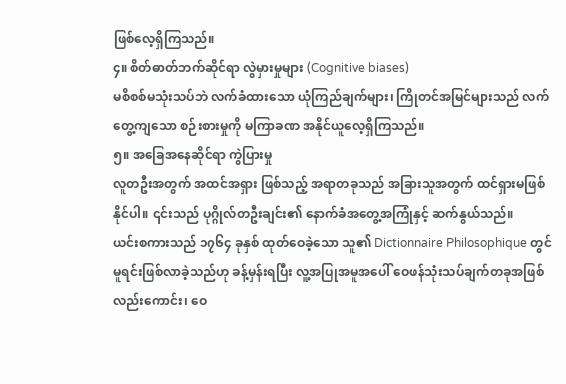ဖြစ်လေ့ရှိကြသည်။
၄။ စိတ်ဓာတ်ဘက်ဆိုင်ရာ လွဲမှားမှုများ (Cognitive biases)
မစိစစ်မသုံးသပ်ဘဲ လက်ခံထားသော ယုံကြည်ချက်များ၊ ကြိုတင်အမြင်များသည် လက်တွေ့ကျသော စဉ်းစားမှုကို မကြာခဏ အနိုင်ယူလေ့ရှိကြသည်။
၅။ အခြေအနေဆိုင်ရာ ကွဲပြားမှု
လူတဦးအတွက် အထင်အရှား ဖြစ်သည့် အရာတခုသည် အခြားသူအတွက် ထင်ရှားမဖြစ်နိုင်ပါ။ ၎င်းသည် ပုဂ္ဂိုလ်တဦးချင်း၏ နောက်ခံအတွေ့အကြုံနှင့် ဆက်နွယ်သည်။
ယင်းစကားသည် ၁၇၆၄ ခုနှစ် ထုတ်ဝေခဲ့သော သူ၏ Dictionnaire Philosophique တွင် မူရင်းဖြစ်လာခဲ့သည်ဟု ခန့်မှန်းရပြီး လူ့အပြုအမူအပေါ် ဝေဖန်သုံးသပ်ချက်တခုအဖြစ်လည်းကောင်း၊ ဝေ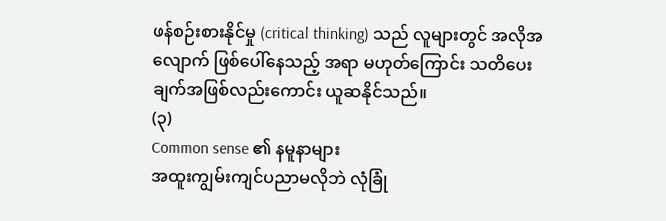ဖန်စဉ်းစားနိုင်မှု (critical thinking) သည် လူများတွင် အလိုအလျောက် ဖြစ်ပေါ်နေသည့် အရာ မဟုတ်ကြောင်း သတိပေးချက်အဖြစ်လည်းကောင်း ယူဆနိုင်သည်။
(၃)
Common sense ၏ နမူနာများ
အထူးကျွမ်းကျင်ပညာမလိုဘဲ လုံခြုံ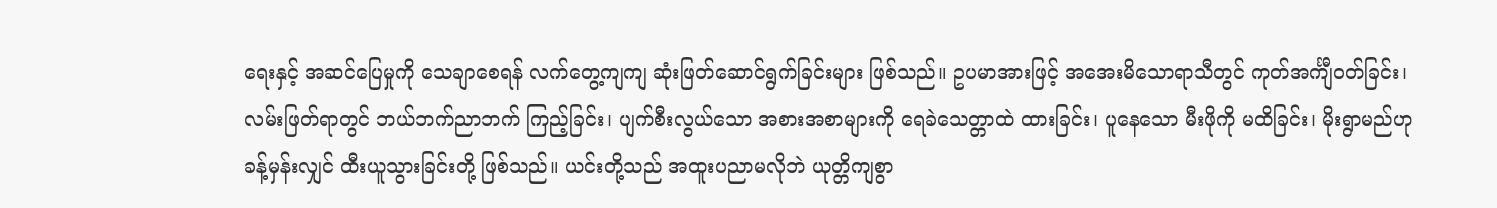ရေးနှင့် အဆင်ပြေမှုကို သေချာစေရန် လက်တွေ့ကျကျ ဆုံးဖြတ်ဆောင်ရွက်ခြင်းများ ဖြစ်သည်။ ဥပမာအားဖြင့် အအေးမိသောရာသီတွင် ကုတ်အင်္ကျီဝတ်ခြင်း၊ လမ်းဖြတ်ရာတွင် ဘယ်ဘက်ညာဘက် ကြည့်ခြင်း၊ ပျက်စီးလွယ်သော အစားအစာများကို ရေခဲသေတ္တာထဲ ထားခြင်း၊ ပူနေသော မီးဖိုကို မထိခြင်း၊ မိုးရွာမည်ဟု ခန့်မှန်းလျှင် ထီးယူသွားခြင်းတို့ ဖြစ်သည်။ ယင်းတို့သည် အထူးပညာမလိုဘဲ ယုတ္တိကျစွာ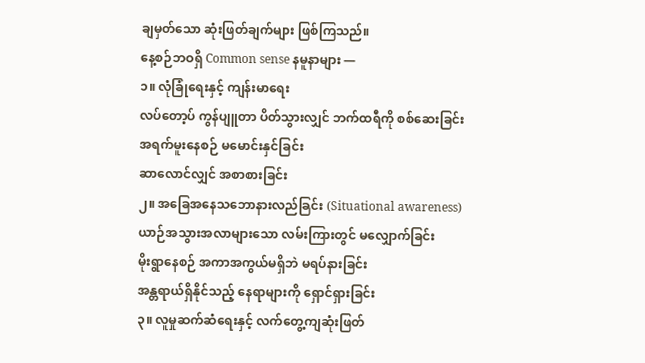ချမှတ်သော ဆုံးဖြတ်ချက်များ ဖြစ်ကြသည်။
နေ့စဉ်ဘဝရှိ Common sense နမူနာများ —
၁။ လုံခြုံရေးနှင့် ကျန်းမာရေး
လပ်တော့ပ် ကွန်ပျူတာ ပိတ်သွားလျှင် ဘက်ထရီကို စစ်ဆေးခြင်း
အရက်မူးနေစဉ် မမောင်းနှင်ခြင်း
ဆာလောင်လျှင် အစာစားခြင်း
၂။ အခြေအနေသဘောနားလည်ခြင်း (Situational awareness)
ယာဉ်အသွားအလာများသော လမ်းကြားတွင် မလျှောက်ခြင်း
မိုးရွာနေစဉ် အကာအကွယ်မရှိဘဲ မရပ်နားခြင်း
အန္တရာယ်ရှိနိုင်သည့် နေရာများကို ရှောင်ရှားခြင်း
၃။ လူမှုဆက်ဆံရေးနှင့် လက်တွေ့ကျဆုံးဖြတ်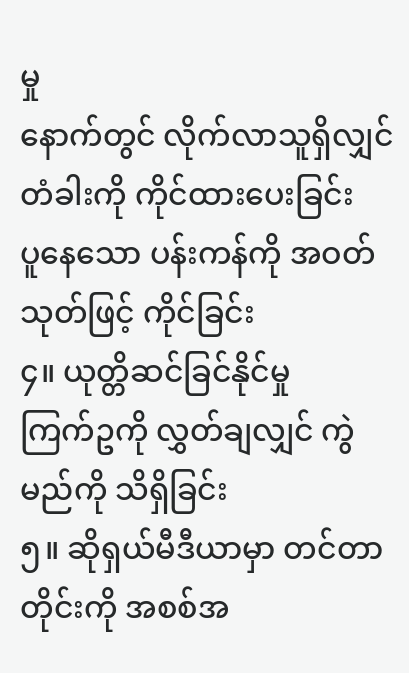မှု
နောက်တွင် လိုက်လာသူရှိလျှင် တံခါးကို ကိုင်ထားပေးခြင်း
ပူနေသော ပန်းကန်ကို အဝတ်သုတ်ဖြင့် ကိုင်ခြင်း
၄။ ယုတ္တိဆင်ခြင်နိုင်မှု
ကြက်ဥကို လွှတ်ချလျှင် ကွဲမည်ကို သိရှိခြင်း
၅။ ဆိုရှယ်မီဒီယာမှာ တင်တာတိုင်းကို အစစ်အ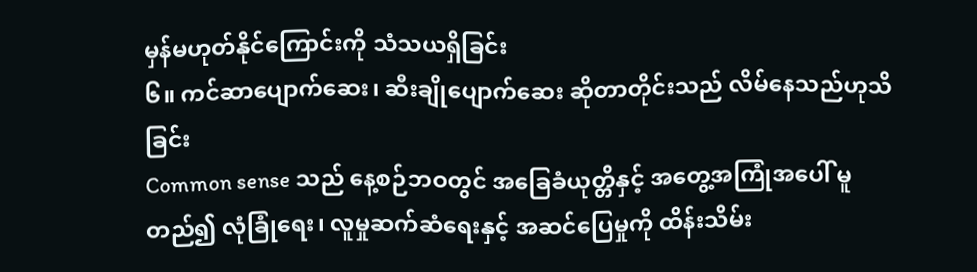မှန်မဟုတ်နိုင်ကြောင်းကို သံသယရှိခြင်း
၆။ ကင်ဆာပျောက်ဆေး၊ ဆီးချိုပျောက်ဆေး ဆိုတာတိုင်းသည် လိမ်နေသည်ဟုသိခြင်း
Common sense သည် နေ့စဉ်ဘဝတွင် အခြေခံယုတ္တိနှင့် အတွေ့အကြုံအပေါ် မူတည်၍ လုံခြုံရေး၊ လူမှုဆက်ဆံရေးနှင့် အဆင်ပြေမှုကို ထိန်းသိမ်း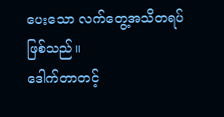ပေးသော လက်တွေ့အသိတရပ် ဖြစ်သည်။
ဒေါက်တာတင့်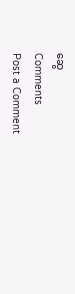ဆွေ
Comments
Post a Comment